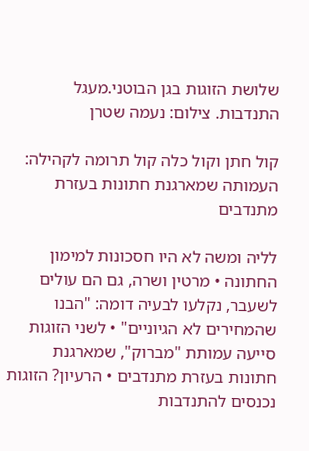שלושת הזוגות בגן הבוטני.מעגל התנדבות. צילום: נעמה שטרן

קול חתן וקול כלה קול תרומה לקהילה: העמותה שמארגנת חתונות בעזרת מתנדבים

לליה ומשה לא היו חסכונות למימון החתונה • מרטין ושרה, גם הם עולים לשעבר, נקלעו לבעיה דומה: "הבנו שהמחירים לא הגיוניים" • לשני הזוגות סייעה עמותת "מברוק", שמארגנת חתונות בעזרת מתנדבים • הרעיון? הזוגות נכנסים להתנדבות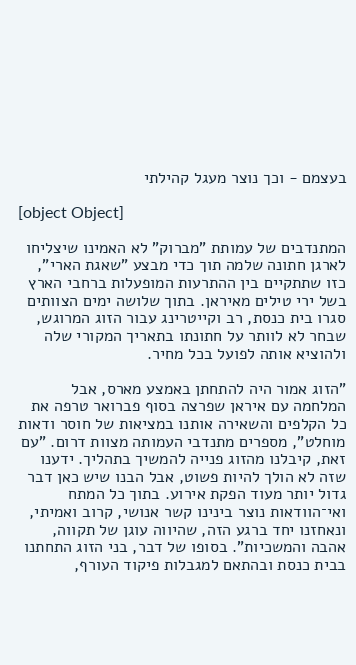בעצמם - וכך נוצר מעגל קהילתי

[object Object]

המתנדבים של עמותת "מברוק" לא האמינו שיצליחו לארגן חתונה שלמה תוך כדי מבצע "שאגת הארי", כזו שתתקיים בין ההתרעות המופעלות ברחבי הארץ בשל ירי טילים מאיראן. בתוך שלושה ימים הצוותים סגרו בית כנסת, רב וקייטרינג עבור הזוג המרוגש, שבחר לא לוותר על חתונתו בתאריך המקורי שלה ולהוציא אותה לפועל בכל מחיר.

"הזוג אמור היה להתחתן באמצע מארס, אבל המלחמה עם איראן שפרצה בסוף פברואר טרפה את כל הקלפים והשאירה אותנו במציאות של חוסר ודאות מוחלט", מספרים מתנדבי העמותה מצוות דרום. "עם זאת, קיבלנו מהזוג פנייה להמשיך בתהליך. ידענו שזה לא הולך להיות פשוט, אבל הבנו שיש כאן דבר גדול יותר מעוד הפקת אירוע. בתוך כל המתח ואי־הוודאות נוצר בינינו קשר אנושי, קרוב ואמיתי, ונאחזנו יחד ברגע הזה, שהיווה עוגן של תקווה, אהבה והמשכיות". בסופו של דבר, בני הזוג התחתנו בבית כנסת ובהתאם למגבלות פיקוד העורף,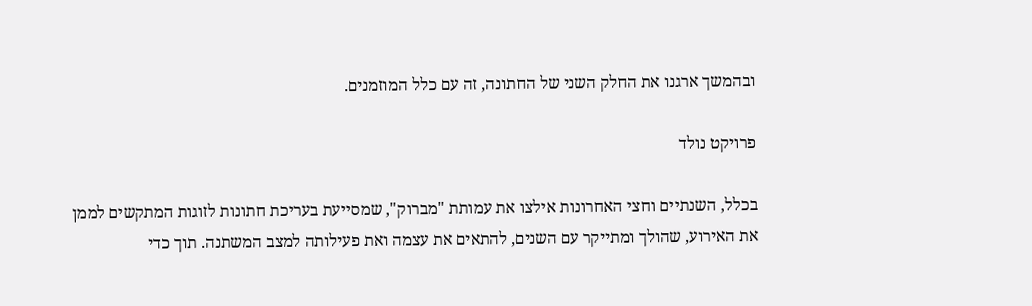ובהמשך ארגנו את החלק השני של החתונה, זה עם כלל המוזמנים.

פרויקט נולד

בכלל, השנתיים וחצי האחרונות אילצו את עמותת "מברוק", שמסייעת בעריכת חתונות לזוגות המתקשים לממן את האירוע, שהולך ומתייקר עם השנים, להתאים את עצמה ואת פעילותה למצב המשתנה. תוך כדי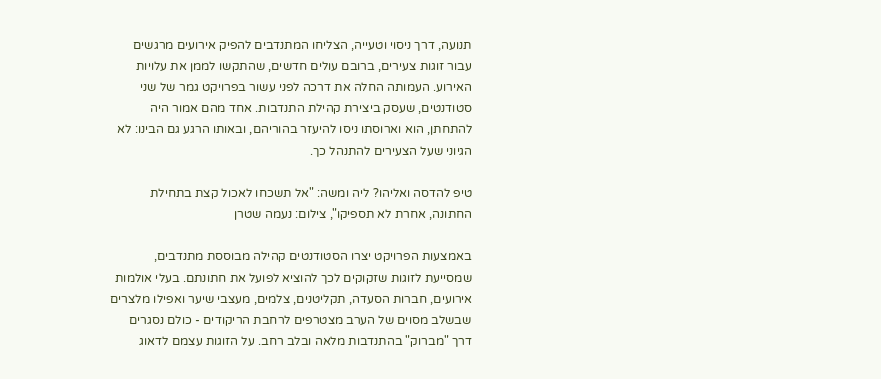תנועה, דרך ניסוי וטעייה, הצליחו המתנדבים להפיק אירועים מרגשים עבור זוגות צעירים, ברובם עולים חדשים, שהתקשו לממן את עלויות האירוע. העמותה החלה את דרכה לפני עשור בפרויקט גמר של שני סטודנטים, שעסק ביצירת קהילת התנדבות. אחד מהם אמור היה להתחתן, הוא וארוסתו ניסו להיעזר בהוריהם, ובאותו הרגע גם הבינו: לא הגיוני שעל הצעירים להתנהל כך.

טיפ להדסה ואליהו? ליה ומשה: "אל תשכחו לאכול קצת בתחילת החתונה, אחרת לא תספיקו", צילום: נעמה שטרן

באמצעות הפרויקט יצרו הסטודנטים קהילה מבוססת מתנדבים, שמסייעת לזוגות שזקוקים לכך להוציא לפועל את חתונתם. בעלי אולמות אירועים, חברות הסעדה, תקליטנים, צלמים, מעצבי שיער ואפילו מלצרים שבשלב מסוים של הערב מצטרפים לרחבת הריקודים - כולם נסגרים דרך "מברוק" בהתנדבות מלאה ובלב רחב. על הזוגות עצמם לדאוג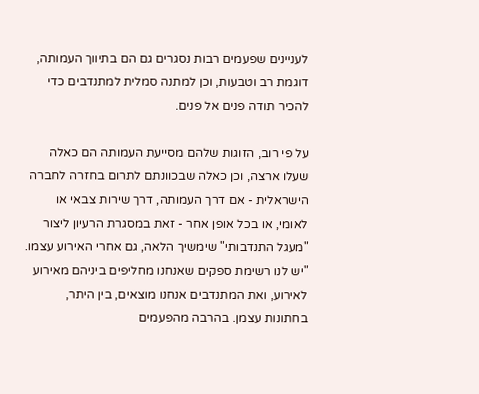לעניינים שפעמים רבות נסגרים גם הם בתיווך העמותה, דוגמת רב וטבעות, וכן למתנה סמלית למתנדבים כדי להכיר תודה פנים אל פנים.

על פי רוב, הזוגות שלהם מסייעת העמותה הם כאלה שעלו ארצה, וכן כאלה שבכוונתם לתרום בחזרה לחברה הישראלית - אם דרך העמותה, דרך שירות צבאי או לאומי, או בכל אופן אחר - זאת במסגרת הרעיון ליצור "מעגל התנדבותי" שימשיך הלאה, גם אחרי האירוע עצמו. "יש לנו רשימת ספקים שאנחנו מחליפים ביניהם מאירוע לאירוע, ואת המתנדבים אנחנו מוצאים, בין היתר, בחתונות עצמן. בהרבה מהפעמים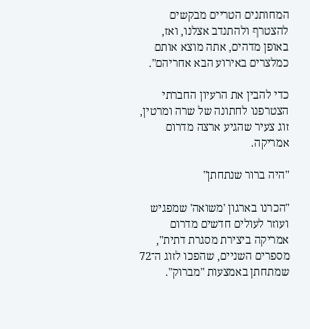המחותנים הטריים מבקשים להצטרף ולהתנדב אצלנו, ואז, באופן מדהים, אתה מוצא אותם כמלצרים באירוע הבא אחריהם".

כדי להבין את הרעיון החברתי הצטרפנו לחתונה של שרה ומרטין, זוג צעיר שהגיע ארצה מדרום אמריקה.

"היה ברור שנתחתן"

"הכרנו בארגון 'משואה' שמפגיש ועוזר לעולים חדשים מדרום אמריקה ביצירת מסגרת דתית", מספרים השניים, שהפכו לזוג ה־72 שמתחתן באמצעות "מברוק".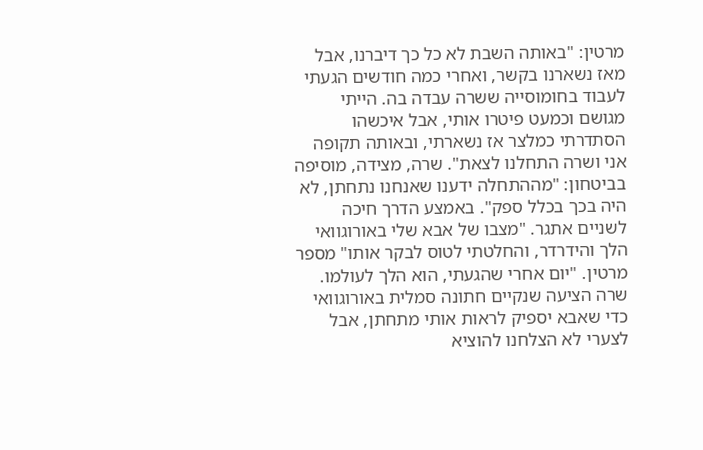מרטין: "באותה השבת לא כל כך דיברנו, אבל מאז נשארנו בקשר, ואחרי כמה חודשים הגעתי לעבוד בחומוסייה ששרה עבדה בה. הייתי מגושם וכמעט פיטרו אותי, אבל איכשהו הסתדרתי כמלצר אז נשארתי, ובאותה תקופה אני ושרה התחלנו לצאת". שרה, מצידה, מוסיפה בביטחון: "מההתחלה ידענו שאנחנו נתחתן, לא היה בכך בכלל ספק". באמצע הדרך חיכה לשניים אתגר. "מצבו של אבא שלי באורוגוואי הלך והידרדר, והחלטתי לטוס לבקר אותו" מספר מרטין. "יום אחרי שהגעתי, הוא הלך לעולמו. שרה הציעה שנקיים חתונה סמלית באורוגוואי כדי שאבא יספיק לראות אותי מתחתן, אבל לצערי לא הצלחנו להוציא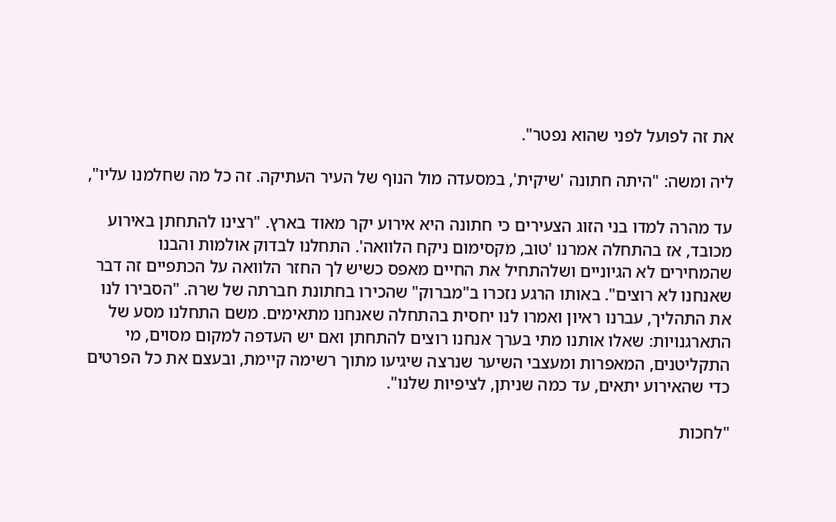את זה לפועל לפני שהוא נפטר".

ליה ומשה: "היתה חתונה 'שיקית', במסעדה מול הנוף של העיר העתיקה. זה כל מה שחלמנו עליו",

עד מהרה למדו בני הזוג הצעירים כי חתונה היא אירוע יקר מאוד בארץ. "רצינו להתחתן באירוע מכובד, אז בהתחלה אמרנו 'טוב, מקסימום ניקח הלוואה'. התחלנו לבדוק אולמות והבנו שהמחירים לא הגיוניים ושלהתחיל את החיים מאפס כשיש לך החזר הלוואה על הכתפיים זה דבר שאנחנו לא רוצים". באותו הרגע נזכרו ב"מברוק" שהכירו בחתונת חברתה של שרה. "הסבירו לנו את התהליך, עברנו ראיון ואמרו לנו יחסית בהתחלה שאנחנו מתאימים. משם התחלנו מסע של התארגנויות: שאלו אותנו מתי בערך אנחנו רוצים להתחתן ואם יש העדפה למקום מסוים, מי התקליטנים, המאפרות ומעצבי השיער שנרצה שיגיעו מתוך רשימה קיימת, ובעצם את כל הפרטים כדי שהאירוע יתאים, עד כמה שניתן, לציפיות שלנו".

"לחכות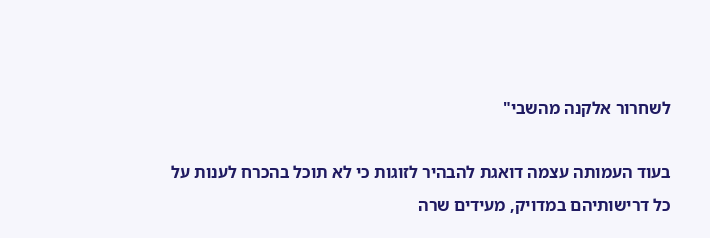לשחרור אלקנה מהשבי"

בעוד העמותה עצמה דואגת להבהיר לזוגות כי לא תוכל בהכרח לענות על כל דרישותיהם במדויק, מעידים שרה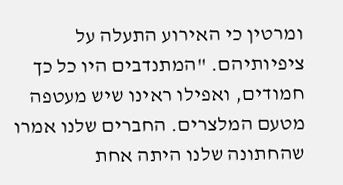ומרטין כי האירוע התעלה על ציפיותיהם. "המתנדבים היו כל כך חמודים, ואפילו ראינו שיש מעטפה מטעם המלצרים. החברים שלנו אמרו שהחתונה שלנו היתה אחת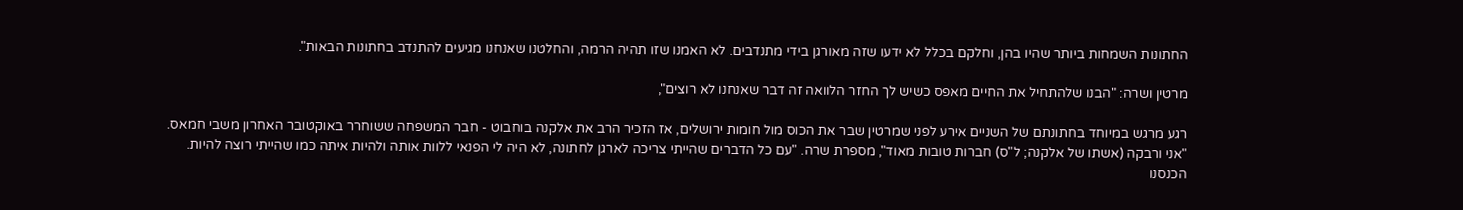החתונות השמחות ביותר שהיו בהן, וחלקם בכלל לא ידעו שזה מאורגן בידי מתנדבים. לא האמנו שזו תהיה הרמה, והחלטנו שאנחנו מגיעים להתנדב בחתונות הבאות".

מרטין ושרה: "הבנו שלהתחיל את החיים מאפס כשיש לך החזר הלוואה זה דבר שאנחנו לא רוצים",

רגע מרגש במיוחד בחתונתם של השניים אירע לפני שמרטין שבר את הכוס מול חומות ירושלים, אז הזכיר הרב את אלקנה בוחבוט - חבר המשפחה ששוחרר באוקטובר האחרון משבי חמאס. "אני ורבקה (אשתו של אלקנה; ל"ס) חברות טובות מאוד", מספרת שרה. "עם כל הדברים שהייתי צריכה לארגן לחתונה, לא היה לי הפנאי ללוות אותה ולהיות איתה כמו שהייתי רוצה להיות. הכנסנו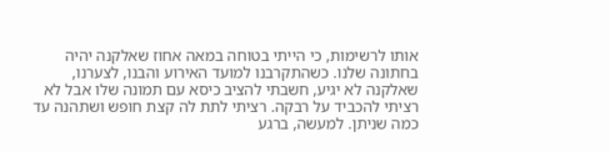אותו לרשימות, כי הייתי בטוחה במאה אחוז שאלקנה יהיה בחתונה שלנו. כשהתקרבנו למועד האירוע והבנו, לצערנו, שאלקנה לא יגיע, חשבתי להציב כיסא עם תמונה שלו אבל לא רציתי להכביד על רבקה. רציתי לתת לה קצת חופש ושתהנה עד כמה שניתן. למעשה, ברגע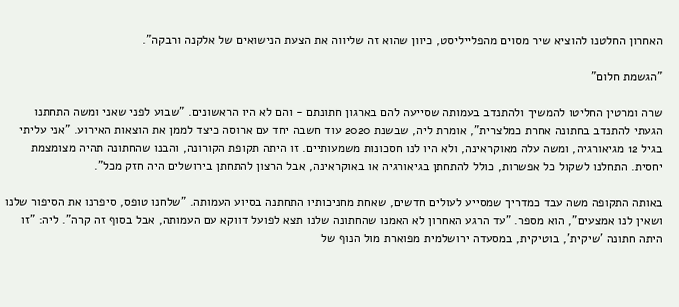האחרון החלטנו להוציא שיר מסוים מהפלייליסט, כיוון שהוא זה שליווה את הצעת הנישואים של אלקנה ורבקה".

"הגשמת חלום"

שרה ומרטין החליטו להמשיך ולהתנדב בעמותה שסייעה להם בארגון חתונתם - והם לא היו הראשונים. "שבוע לפני שאני ומשה התחתנו הגעתי להתנדב בחתונה אחרת כמלצרית", אומרת ליה, שבשנת 2020 עוד חשבה יחד עם ארוסה כיצד לממן את הוצאות האירוע. "אני עליתי בגיל 12 מגיאורגיה, ומשה עלה מאוקראינה, ולא היו לנו חסכונות משמעותיים. זו היתה תקופת הקורונה, והבנו שהחתונה תהיה מצומצמת יחסית. התחלנו לשקול כל אפשרות, כולל להתחתן בגיאורגיה או באוקראינה, אבל הרצון להתחתן בירושלים היה חזק מכל".

באותה התקופה משה עבד כמדריך שמסייע לעולים חדשים, שאחת מחניכותיו התחתנה בסיוע העמותה. "שלחנו טופס, סיפרנו את הסיפור שלנו ושאין לנו אמצעים", הוא מספר. "עד הרגע האחרון לא האמנו שהחתונה שלנו תצא לפועל דווקא עם העמותה, אבל בסוף זה קרה". ליה: "זו היתה חתונה 'שיקית', בוטיקית, במסעדה ירושלמית מפוארת מול הנוף של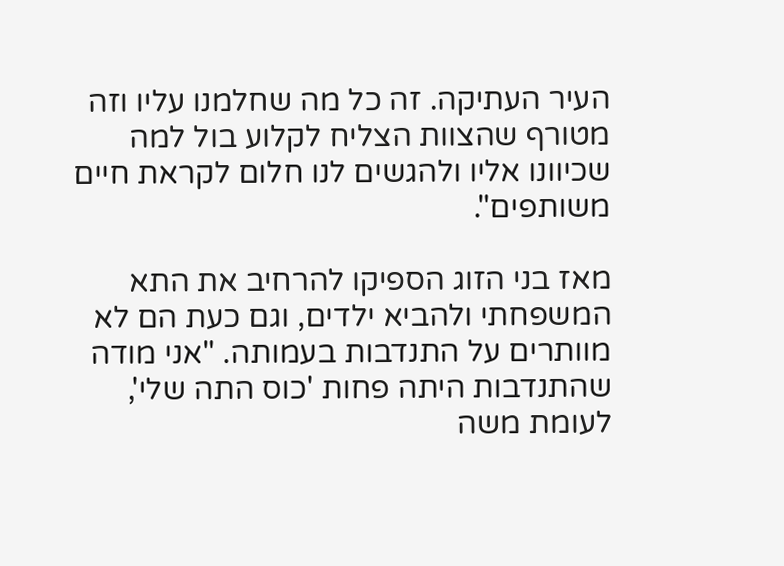העיר העתיקה. זה כל מה שחלמנו עליו וזה מטורף שהצוות הצליח לקלוע בול למה שכיוונו אליו ולהגשים לנו חלום לקראת חיים משותפים".

מאז בני הזוג הספיקו להרחיב את התא המשפחתי ולהביא ילדים, וגם כעת הם לא מוותרים על התנדבות בעמותה. "אני מודה שהתנדבות היתה פחות 'כוס התה שלי', לעומת משה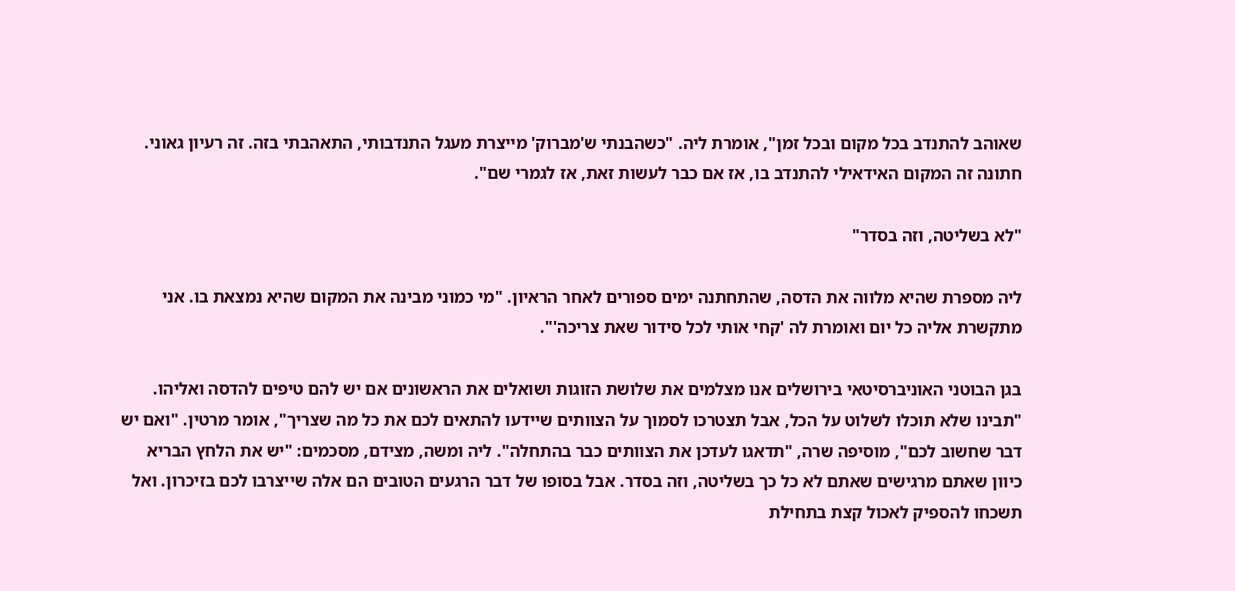שאוהב להתנדב בכל מקום ובכל זמן", אומרת ליה. "כשהבנתי ש'מברוק' מייצרת מעגל התנדבותי, התאהבתי בזה. זה רעיון גאוני. חתונה זה המקום האידאילי להתנדב בו, אז אם כבר לעשות זאת, אז לגמרי שם".

"לא בשליטה, וזה בסדר"

ליה מספרת שהיא מלווה את הדסה, שהתחתנה ימים ספורים לאחר הראיון. "מי כמוני מבינה את המקום שהיא נמצאת בו. אני מתקשרת אליה כל יום ואומרת לה 'קחי אותי לכל סידור שאת צריכה'".

בגן הבוטני האוניברסיטאי בירושלים אנו מצלמים את שלושת הזוגות ושואלים את הראשונים אם יש להם טיפים להדסה ואליהו. "תבינו שלא תוכלו לשלוט על הכל, אבל תצטרכו לסמוך על הצוותים שיידעו להתאים לכם את כל מה שצריך", אומר מרטין. "ואם יש דבר שחשוב לכם", מוסיפה שרה, "תדאגו לעדכן את הצוותים כבר בהתחלה". ליה ומשה, מצידם, מסכמים: "יש את הלחץ הבריא כיוון שאתם מרגישים שאתם לא כל כך בשליטה, וזה בסדר. אבל בסופו של דבר הרגעים הטובים הם אלה שייצרבו לכם בזיכרון. ואל תשכחו להספיק לאכול קצת בתחילת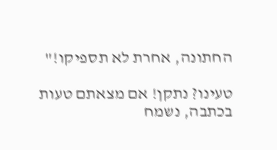החתונה, אחרת לא תספיקו!"

טעינו? נתקן! אם מצאתם טעות בכתבה, נשמח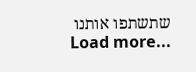שתשתפו אותנו
Load more...